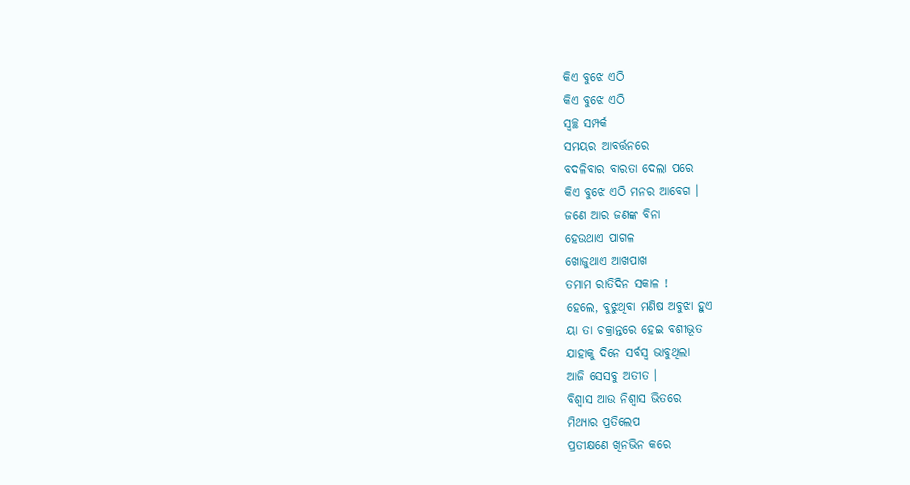କିଏ ବୁଝେ ଏଠି
କିଏ ବୁଝେ ଏଠି
ସ୍ୱଚ୍ଛ ସମ୍ପର୍କ
ସମୟର ଆବର୍ତ୍ତନରେ
ବଦଳିବାର ବାରତା ଦେଲା ପରେ
କିଏ ବୁଝେ ଏଠି ମନର ଆବେଗ ।
ଜଣେ ଆର ଜଣଙ୍କ ବିନା
ହେଉଥାଏ ପାଗଳ
ଖୋଜୁଥାଏ ଆଖପାଖ
ତମାମ ରାତିଦିନ ସକାଳ !
ହେଲେ, ବୁଝୁଥିବା ମଣିଷ ଅବୁଝା ହୁଏ
ୟା ତା ଚକ୍ରାନ୍ତରେ ହେଇ ବଶୀଭୂତ
ଯାହାକୁ ଦିନେ ସର୍ବସ୍ୱ ଭାବୁଥିଲା
ଆଜି ସେସବୁ ଅତୀତ ।
ବିଶ୍ବାସ ଆଉ ନିଶ୍ବାସ ଭିତରେ
ମିଥ୍ୟାର ପ୍ରତିଲେପ
ପ୍ରତୀକ୍ଷଣେ ଖିନଭିନ କରେ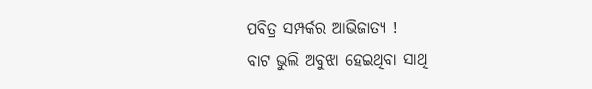ପବିତ୍ର ସମ୍ପର୍କର ଆଭିଜାତ୍ୟ !
ବାଟ ଭୁଲି ଅବୁଝା ହେଇଥିବା ସାଥି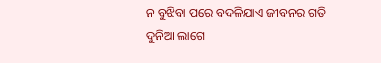ନ ବୁଝିବା ପରେ ବଦଳିଯାଏ ଜୀବନର ଗତି
ଦୁନିଆ ଲାଗେ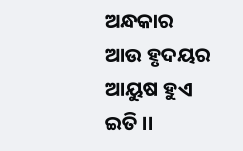ଅନ୍ଧକାର ଆଉ ହୃଦୟର ଆୟୁଷ ହୁଏ ଇତି ।।